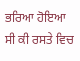ਭਰਿਆ ਹੋਇਆ ਸੀ ਕੀ ਰਸਤੇ ਵਿਚ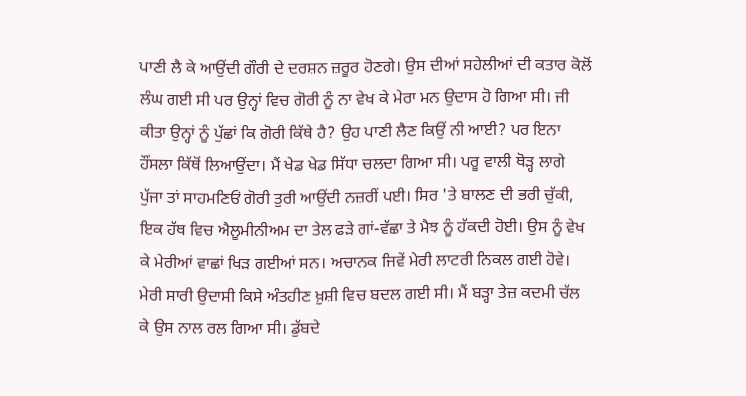ਪਾਣੀ ਲੈ ਕੇ ਆਉਂਦੀ ਗੌਰੀ ਦੇ ਦਰਸ਼ਨ ਜ਼ਰੂਰ ਹੋਣਗੇ। ਉਸ ਦੀਆਂ ਸਹੇਲੀਆਂ ਦੀ ਕਤਾਰ ਕੋਲੋਂ ਲੰਘ ਗਈ ਸੀ ਪਰ ਉਨ੍ਹਾਂ ਵਿਚ ਗੋਰੀ ਨੂੰ ਨਾ ਵੇਖ ਕੇ ਮੇਰਾ ਮਨ ਉਦਾਸ ਹੋ ਗਿਆ ਸੀ। ਜੀ ਕੀਤਾ ਉਨ੍ਹਾਂ ਨੂੰ ਪੁੱਛਾਂ ਕਿ ਗੋਰੀ ਕਿੱਥੇ ਹੈ? ਉਹ ਪਾਣੀ ਲੈਣ ਕਿਉਂ ਨੀ ਆਈ? ਪਰ ਇਨਾ ਹੌਂਸਲਾ ਕਿੱਥੋਂ ਲਿਆਉਂਦਾ। ਮੈਂ ਖੇਡ ਖੇਡ ਸਿੱਧਾ ਚਲਦਾ ਗਿਆ ਸੀ। ਪਰੂ ਵਾਲੀ ਥੋੜ੍ਹ ਲਾਗੇ ਪੁੱਜਾ ਤਾਂ ਸਾਹਮਣਿਓਂ ਗੋਰੀ ਤੁਰੀ ਆਉਂਦੀ ਨਜ਼ਰੀਂ ਪਈ। ਸਿਰ 'ਤੇ ਬਾਲਣ ਦੀ ਭਰੀ ਚੁੱਕੀ, ਇਕ ਹੱਥ ਵਿਚ ਐਲੂਮੀਨੀਅਮ ਦਾ ਤੇਲ ਫੜੇ ਗਾਂ-ਵੱਛਾ ਤੇ ਮੈਝ ਨੂੰ ਹੱਕਦੀ ਹੋਈ। ਉਸ ਨੂੰ ਵੇਖ ਕੇ ਮੇਰੀਆਂ ਵਾਛਾਂ ਖਿੜ ਗਈਆਂ ਸਨ। ਅਚਾਨਕ ਜਿਵੇਂ ਮੇਰੀ ਲਾਟਰੀ ਨਿਕਲ ਗਈ ਹੋਵੇ। ਮੇਰੀ ਸਾਰੀ ਉਦਾਸੀ ਕਿਸੇ ਅੰਤਹੀਣ ਖ਼ੁਸ਼ੀ ਵਿਚ ਬਦਲ ਗਈ ਸੀ। ਮੈਂ ਬੜ੍ਹਾ ਤੇਜ਼ ਕਦਮੀ ਚੱਲ ਕੇ ਉਸ ਨਾਲ ਰਲ ਗਿਆ ਸੀ। ਡੁੱਬਦੇ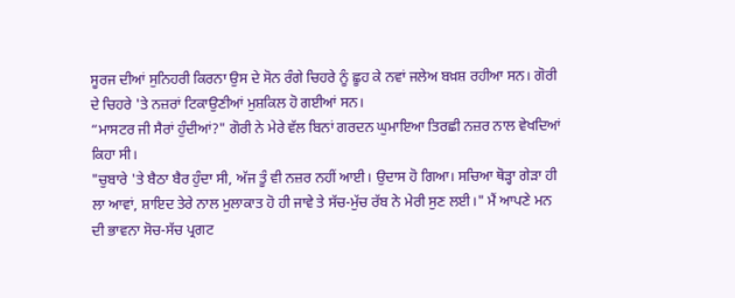ਸੂਰਜ ਦੀਆਂ ਸੁਨਿਹਰੀ ਕਿਰਨਾ ਉਸ ਦੇ ਸੋਨ ਰੰਗੇ ਚਿਹਰੇ ਨੂੰ ਛੂਹ ਕੇ ਨਵਾਂ ਜਲੇਅ ਬਖ਼ਸ਼ ਰਹੀਆ ਸਨ। ਗੋਰੀ ਦੇ ਚਿਹਰੇ 'ਤੇ ਨਜ਼ਰਾਂ ਟਿਕਾਉਣੀਆਂ ਮੁਸ਼ਕਿਲ ਹੋ ਗਈਆਂ ਸਨ।
“ਮਾਸਟਰ ਜੀ ਸੈਰਾਂ ਹੁੰਦੀਆਂ?" ਗੋਰੀ ਨੇ ਮੇਰੇ ਵੱਲ ਬਿਨਾਂ ਗਰਦਨ ਘੁਮਾਇਆ ਤਿਰਛੀ ਨਜ਼ਰ ਨਾਲ ਵੇਖਦਿਆਂ ਕਿਹਾ ਸੀ।
"ਚੁਬਾਰੇ 'ਤੇ ਬੈਠਾ ਬੈਰ ਹੁੰਦਾ ਸੀ, ਅੱਜ ਤੂੰ ਵੀ ਨਜ਼ਰ ਨਹੀਂ ਆਈ। ਉਦਾਸ ਹੋ ਗਿਆ। ਸਚਿਆ ਥੋੜ੍ਹਾ ਗੇੜਾ ਹੀ ਲਾ ਆਵਾਂ, ਸ਼ਾਇਦ ਤੇਰੇ ਨਾਲ ਮੁਲਾਕਾਤ ਹੋ ਹੀ ਜਾਵੇ ਤੇ ਸੱਚ-ਮੁੱਚ ਰੱਬ ਨੇ ਮੇਰੀ ਸੁਣ ਲਈ।" ਮੈਂ ਆਪਣੇ ਮਨ ਦੀ ਭਾਵਨਾ ਸੋਚ-ਸੱਚ ਪ੍ਰਗਟ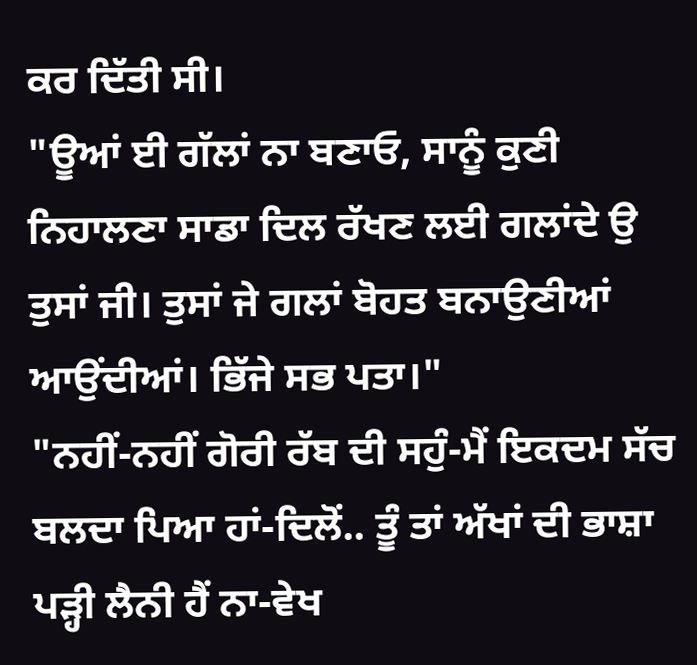ਕਰ ਦਿੱਤੀ ਸੀ।
"ਊਆਂ ਈ ਗੱਲਾਂ ਨਾ ਬਣਾਓ, ਸਾਨੂੰ ਕੁਣੀ ਨਿਹਾਲਣਾ ਸਾਡਾ ਦਿਲ ਰੱਖਣ ਲਈ ਗਲਾਂਦੇ ਉ ਤੁਸਾਂ ਜੀ। ਤੁਸਾਂ ਜੇ ਗਲਾਂ ਬੋਹਤ ਬਨਾਉਣੀਆਂ ਆਉਂਦੀਆਂ। ਭਿੱਜੇ ਸਭ ਪਤਾ।"
"ਨਹੀਂ-ਨਹੀਂ ਗੋਰੀ ਰੱਬ ਦੀ ਸਹੁੰ-ਮੈਂ ਇਕਦਮ ਸੱਚ ਬਲਦਾ ਪਿਆ ਹਾਂ-ਦਿਲੋਂ.. ਤੂੰ ਤਾਂ ਅੱਖਾਂ ਦੀ ਭਾਸ਼ਾ ਪੜ੍ਹੀ ਲੈਨੀ ਹੈਂ ਨਾ-ਵੇਖ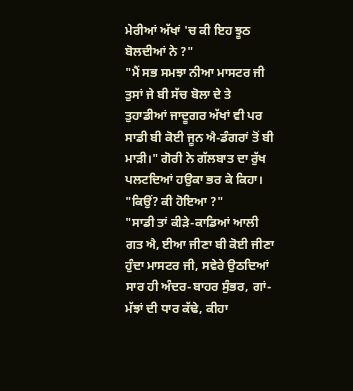ਮੇਰੀਆਂ ਅੱਖਾਂ 'ਚ ਕੀ ਇਹ ਝੂਠ ਬੋਲਦੀਆਂ ਨੇ ?"
"ਮੈਂ ਸਭ ਸਮਝਾ ਨੀਆ ਮਾਸਟਰ ਜੀ ਤੁਸਾਂ ਜੇ ਬੀ ਸੱਚ ਬੋਲਾ ਦੇ ਤੇ ਤੁਹਾਡੀਆਂ ਜਾਦੂਗਰ ਅੱਖਾਂ ਵੀ ਪਰ ਸਾਡੀ ਬੀ ਕੋਈ ਜੂਨ ਐ-ਡੰਗਰਾਂ ਤੋਂ ਬੀ ਮਾੜੀ।" ਗੋਰੀ ਨੇ ਗੱਲਬਾਤ ਦਾ ਰੁੱਖ ਪਲਟਦਿਆਂ ਹਉਕਾ ਭਰ ਕੇ ਕਿਹਾ।
"ਕਿਉਂ? ਕੀ ਹੋਇਆ ?"
"ਸਾਡੀ ਤਾਂ ਕੀੜੇ-ਕਾਡਿਆਂ ਆਲੀ ਗਤ ਐ, ਈਆ ਜੀਣਾ ਬੀ ਕੋਈ ਜੀਣਾ ਹੁੰਦਾ ਮਾਸਟਰ ਜੀ, ਸਵੇਰੇ ਉਠਦਿਆਂ ਸਾਰ ਹੀ ਅੰਦਰ-ਬਾਹਰ ਸੁੰਭਰ, ਗਾਂ-ਮੱਝਾਂ ਦੀ ਧਾਰ ਕੱਢੇ, ਕੀਹਾ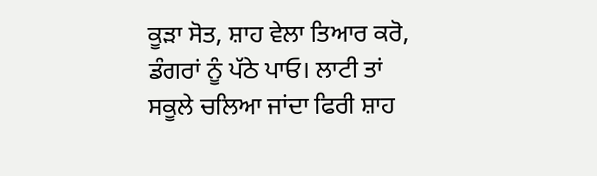ਕੂੜਾ ਸੋਤ, ਸ਼ਾਹ ਵੇਲਾ ਤਿਆਰ ਕਰੋ, ਡੰਗਰਾਂ ਨੂੰ ਪੱਠੇ ਪਾਓ। ਲਾਟੀ ਤਾਂ ਸਕੂਲੇ ਚਲਿਆ ਜਾਂਦਾ ਫਿਰੀ ਸ਼ਾਹ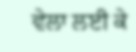ਵੇਲਾ ਲਈ ਕੇ